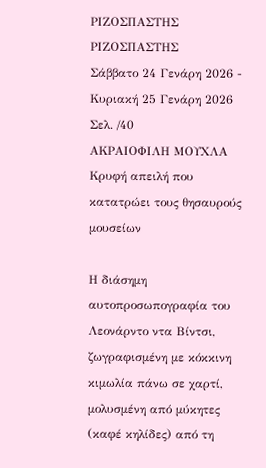ΡΙΖΟΣΠΑΣΤΗΣ
ΡΙΖΟΣΠΑΣΤΗΣ
Σάββατο 24 Γενάρη 2026 - Κυριακή 25 Γενάρη 2026
Σελ. /40
ΑΚΡΑΙΟΦΙΛΗ ΜΟΥΧΛΑ
Κρυφή απειλή που κατατρώει τους θησαυρούς μουσείων

Η διάσημη αυτοπροσωπογραφία του Λεονάρντο ντα Βίντσι, ζωγραφισμένη με κόκκινη κιμωλία πάνω σε χαρτί, μολυσμένη από μύκητες (καφέ κηλίδες) από τη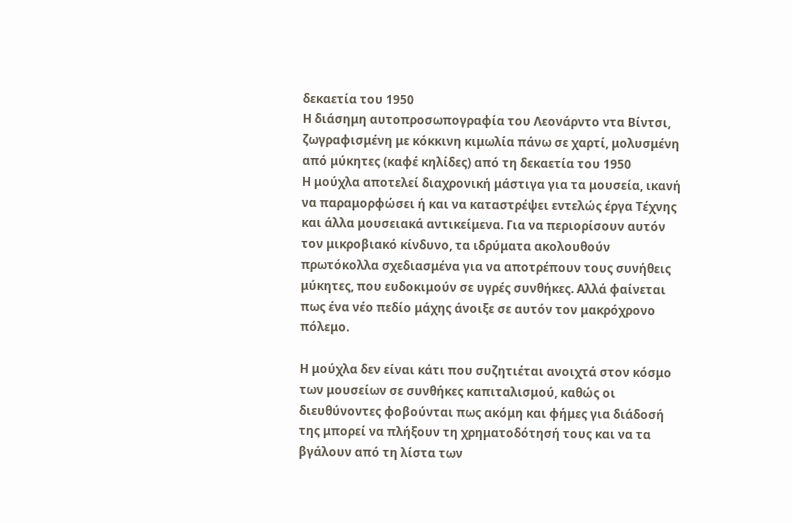δεκαετία του 1950
Η διάσημη αυτοπροσωπογραφία του Λεονάρντο ντα Βίντσι, ζωγραφισμένη με κόκκινη κιμωλία πάνω σε χαρτί, μολυσμένη από μύκητες (καφέ κηλίδες) από τη δεκαετία του 1950
Η μούχλα αποτελεί διαχρονική μάστιγα για τα μουσεία, ικανή να παραμορφώσει ή και να καταστρέψει εντελώς έργα Τέχνης και άλλα μουσειακά αντικείμενα. Για να περιορίσουν αυτόν τον μικροβιακό κίνδυνο, τα ιδρύματα ακολουθούν πρωτόκολλα σχεδιασμένα για να αποτρέπουν τους συνήθεις μύκητες, που ευδοκιμούν σε υγρές συνθήκες. Αλλά φαίνεται πως ένα νέο πεδίο μάχης άνοιξε σε αυτόν τον μακρόχρονο πόλεμο.

Η μούχλα δεν είναι κάτι που συζητιέται ανοιχτά στον κόσμο των μουσείων σε συνθήκες καπιταλισμού, καθώς οι διευθύνοντες φοβούνται πως ακόμη και φήμες για διάδοσή της μπορεί να πλήξουν τη χρηματοδότησή τους και να τα βγάλουν από τη λίστα των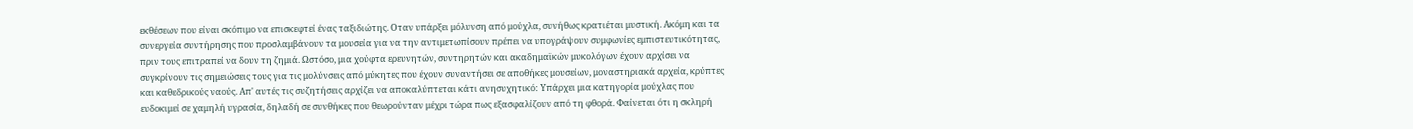εκθέσεων που είναι σκόπιμο να επισκεφτεί ένας ταξιδιώτης. Οταν υπάρξει μόλυνση από μούχλα, συνήθως κρατιέται μυστική. Ακόμη και τα συνεργεία συντήρησης που προσλαμβάνουν τα μουσεία για να την αντιμετωπίσουν πρέπει να υπογράψουν συμφωνίες εμπιστευτικότητας, πριν τους επιτραπεί να δουν τη ζημιά. Ωστόσο, μια χούφτα ερευνητών, συντηρητών και ακαδημαϊκών μυκολόγων έχουν αρχίσει να συγκρίνουν τις σημειώσεις τους για τις μολύνσεις από μύκητες που έχουν συναντήσει σε αποθήκες μουσείων, μοναστηριακά αρχεία, κρύπτες και καθεδρικούς ναούς. Απ' αυτές τις συζητήσεις αρχίζει να αποκαλύπτεται κάτι ανησυχητικό: Υπάρχει μια κατηγορία μούχλας που ευδοκιμεί σε χαμηλή υγρασία, δηλαδή σε συνθήκες που θεωρούνταν μέχρι τώρα πως εξασφαλίζουν από τη φθορά. Φαίνεται ότι η σκληρή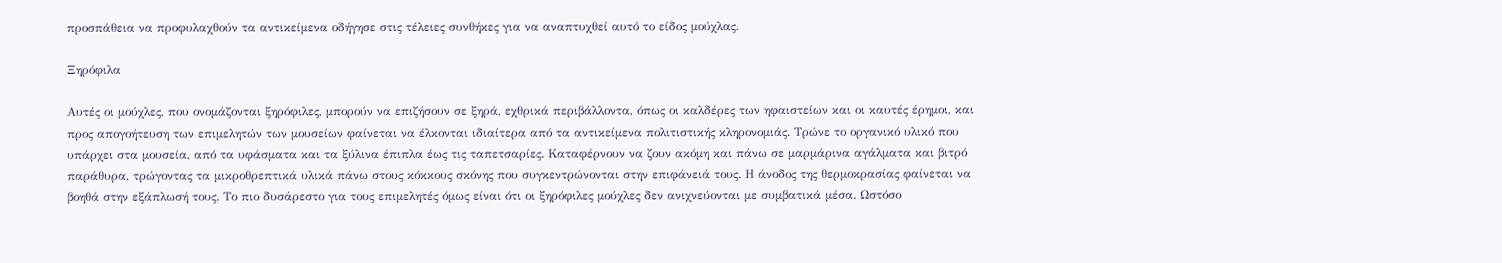προσπάθεια να προφυλαχθούν τα αντικείμενα οδήγησε στις τέλειες συνθήκες για να αναπτυχθεί αυτό το είδος μούχλας.

Ξηρόφιλα

Αυτές οι μούχλες, που ονομάζονται ξηρόφιλες, μπορούν να επιζήσουν σε ξηρά, εχθρικά περιβάλλοντα, όπως οι καλδέρες των ηφαιστείων και οι καυτές έρημοι, και προς απογοήτευση των επιμελητών των μουσείων φαίνεται να έλκονται ιδιαίτερα από τα αντικείμενα πολιτιστικής κληρονομιάς. Τρώνε το οργανικό υλικό που υπάρχει στα μουσεία, από τα υφάσματα και τα ξύλινα έπιπλα έως τις ταπετσαρίες. Καταφέρνουν να ζουν ακόμη και πάνω σε μαρμάρινα αγάλματα και βιτρό παράθυρα, τρώγοντας τα μικροθρεπτικά υλικά πάνω στους κόκκους σκόνης που συγκεντρώνονται στην επιφάνειά τους. Η άνοδος της θερμοκρασίας φαίνεται να βοηθά στην εξάπλωσή τους. Το πιο δυσάρεστο για τους επιμελητές όμως είναι ότι οι ξηρόφιλες μούχλες δεν ανιχνεύονται με συμβατικά μέσα. Ωστόσο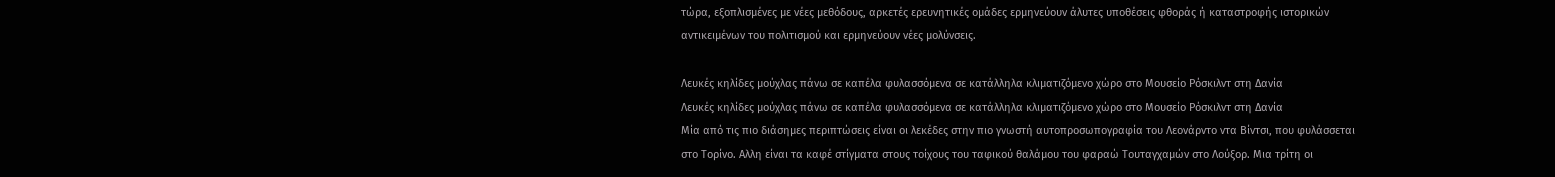τώρα, εξοπλισμένες με νέες μεθόδους, αρκετές ερευνητικές ομάδες ερμηνεύουν άλυτες υποθέσεις φθοράς ή καταστροφής ιστορικών αντικειμένων του πολιτισμού και ερμηνεύουν νέες μολύνσεις.

Λευκές κηλίδες μούχλας πάνω σε καπέλα φυλασσόμενα σε κατάλληλα κλιματιζόμενο χώρο στο Μουσείο Ρόσκιλντ στη Δανία
Λευκές κηλίδες μούχλας πάνω σε καπέλα φυλασσόμενα σε κατάλληλα κλιματιζόμενο χώρο στο Μουσείο Ρόσκιλντ στη Δανία
Μία από τις πιο διάσημες περιπτώσεις είναι οι λεκέδες στην πιο γνωστή αυτοπροσωπογραφία του Λεονάρντο ντα Βίντσι, που φυλάσσεται στο Τορίνο. Αλλη είναι τα καφέ στίγματα στους τοίχους του ταφικού θαλάμου του φαραώ Τουταγχαμών στο Λούξορ. Μια τρίτη οι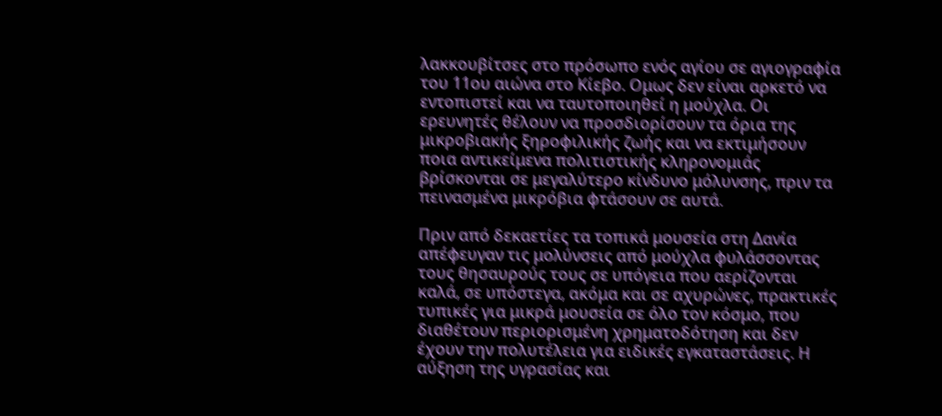λακκουβίτσες στο πρόσωπο ενός αγίου σε αγιογραφία του 11ου αιώνα στο Κίεβο. Ομως δεν είναι αρκετό να εντοπιστεί και να ταυτοποιηθεί η μούχλα. Οι ερευνητές θέλουν να προσδιορίσουν τα όρια της μικροβιακής ξηροφιλικής ζωής και να εκτιμήσουν ποια αντικείμενα πολιτιστικής κληρονομιάς βρίσκονται σε μεγαλύτερο κίνδυνο μόλυνσης, πριν τα πεινασμένα μικρόβια φτάσουν σε αυτά.

Πριν από δεκαετίες τα τοπικά μουσεία στη Δανία απέφευγαν τις μολύνσεις από μούχλα φυλάσσοντας τους θησαυρούς τους σε υπόγεια που αερίζονται καλά, σε υπόστεγα, ακόμα και σε αχυρώνες, πρακτικές τυπικές για μικρά μουσεία σε όλο τον κόσμο, που διαθέτουν περιορισμένη χρηματοδότηση και δεν έχουν την πολυτέλεια για ειδικές εγκαταστάσεις. Η αύξηση της υγρασίας και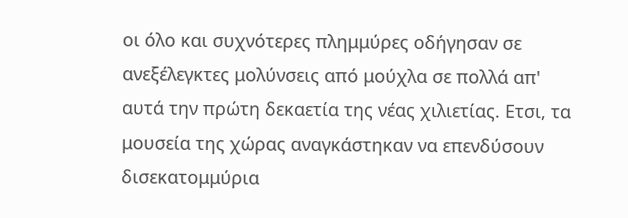οι όλο και συχνότερες πλημμύρες οδήγησαν σε ανεξέλεγκτες μολύνσεις από μούχλα σε πολλά απ' αυτά την πρώτη δεκαετία της νέας χιλιετίας. Ετσι, τα μουσεία της χώρας αναγκάστηκαν να επενδύσουν δισεκατομμύρια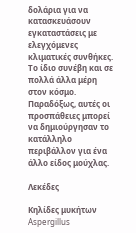δολάρια για να κατασκευάσουν εγκαταστάσεις με ελεγχόμενες κλιματικές συνθήκες. Το ίδιο συνέβη και σε πολλά άλλα μέρη στον κόσμο. Παραδόξως, αυτές οι προσπάθειες μπορεί να δημιούργησαν το κατάλληλο περιβάλλον για ένα άλλο είδος μούχλας.

Λεκέδες

Κηλίδες μυκήτων Aspergillus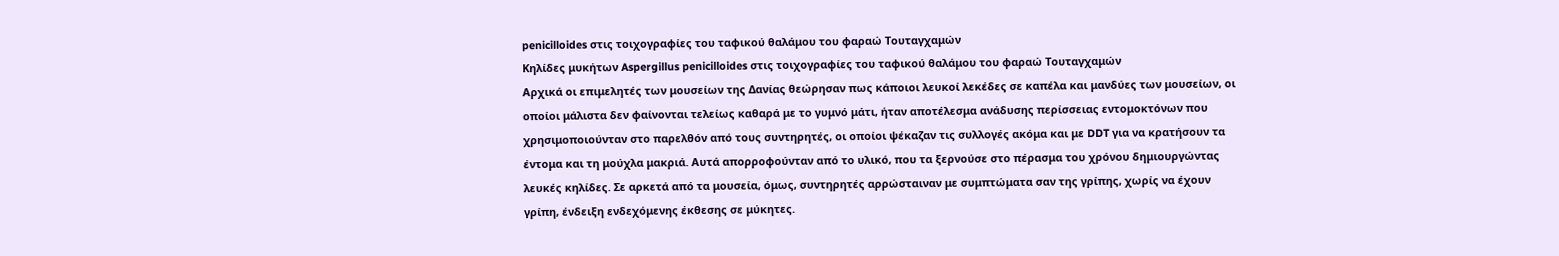penicilloides στις τοιχογραφίες του ταφικού θαλάμου του φαραώ Τουταγχαμών
Κηλίδες μυκήτων Aspergillus penicilloides στις τοιχογραφίες του ταφικού θαλάμου του φαραώ Τουταγχαμών
Αρχικά οι επιμελητές των μουσείων της Δανίας θεώρησαν πως κάποιοι λευκοί λεκέδες σε καπέλα και μανδύες των μουσείων, οι οποίοι μάλιστα δεν φαίνονται τελείως καθαρά με το γυμνό μάτι, ήταν αποτέλεσμα ανάδυσης περίσσειας εντομοκτόνων που χρησιμοποιούνταν στο παρελθόν από τους συντηρητές, οι οποίοι ψέκαζαν τις συλλογές ακόμα και με DDT για να κρατήσουν τα έντομα και τη μούχλα μακριά. Αυτά απορροφούνταν από το υλικό, που τα ξερνούσε στο πέρασμα του χρόνου δημιουργώντας λευκές κηλίδες. Σε αρκετά από τα μουσεία, όμως, συντηρητές αρρώσταιναν με συμπτώματα σαν της γρίπης, χωρίς να έχουν γρίπη, ένδειξη ενδεχόμενης έκθεσης σε μύκητες.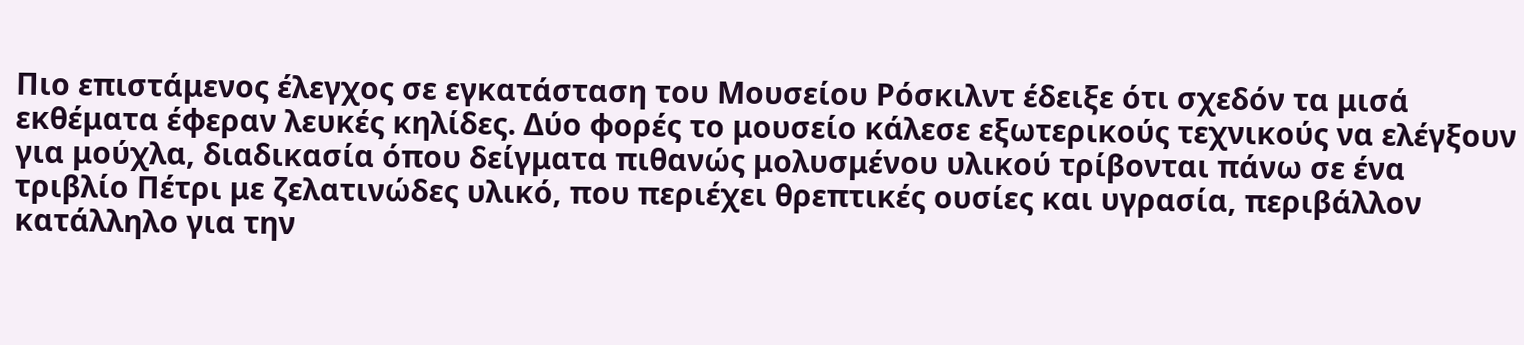Πιο επιστάμενος έλεγχος σε εγκατάσταση του Μουσείου Ρόσκιλντ έδειξε ότι σχεδόν τα μισά εκθέματα έφεραν λευκές κηλίδες. Δύο φορές το μουσείο κάλεσε εξωτερικούς τεχνικούς να ελέγξουν για μούχλα, διαδικασία όπου δείγματα πιθανώς μολυσμένου υλικού τρίβονται πάνω σε ένα τριβλίο Πέτρι με ζελατινώδες υλικό, που περιέχει θρεπτικές ουσίες και υγρασία, περιβάλλον κατάλληλο για την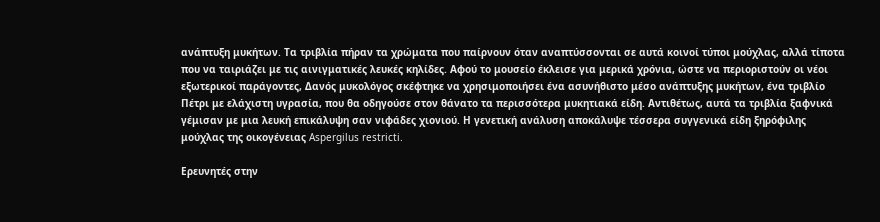ανάπτυξη μυκήτων. Τα τριβλία πήραν τα χρώματα που παίρνουν όταν αναπτύσσονται σε αυτά κοινοί τύποι μούχλας, αλλά τίποτα που να ταιριάζει με τις αινιγματικές λευκές κηλίδες. Αφού το μουσείο έκλεισε για μερικά χρόνια, ώστε να περιοριστούν οι νέοι εξωτερικοί παράγοντες, Δανός μυκολόγος σκέφτηκε να χρησιμοποιήσει ένα ασυνήθιστο μέσο ανάπτυξης μυκήτων, ένα τριβλίο Πέτρι με ελάχιστη υγρασία, που θα οδηγούσε στον θάνατο τα περισσότερα μυκητιακά είδη. Αντιθέτως, αυτά τα τριβλία ξαφνικά γέμισαν με μια λευκή επικάλυψη σαν νιφάδες χιονιού. Η γενετική ανάλυση αποκάλυψε τέσσερα συγγενικά είδη ξηρόφιλης μούχλας της οικογένειας Aspergilus restricti.

Ερευνητές στην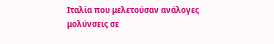Ιταλία που μελετούσαν ανάλογες μολύνσεις σε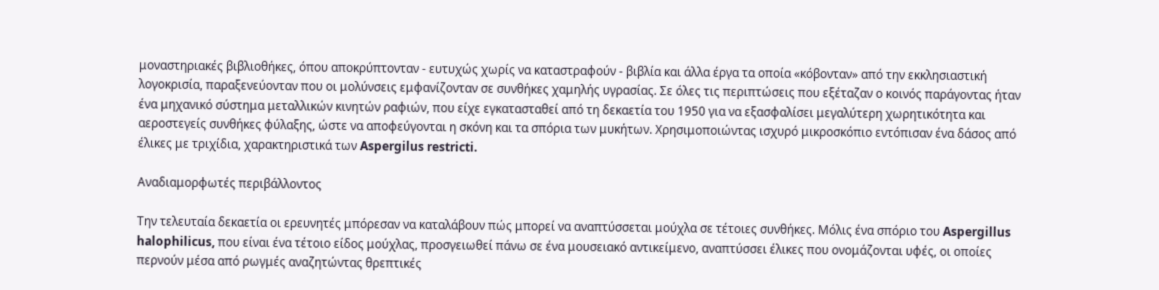μοναστηριακές βιβλιοθήκες, όπου αποκρύπτονταν - ευτυχώς χωρίς να καταστραφούν - βιβλία και άλλα έργα τα οποία «κόβονταν» από την εκκλησιαστική λογοκρισία, παραξενεύονταν που οι μολύνσεις εμφανίζονταν σε συνθήκες χαμηλής υγρασίας. Σε όλες τις περιπτώσεις που εξέταζαν ο κοινός παράγοντας ήταν ένα μηχανικό σύστημα μεταλλικών κινητών ραφιών, που είχε εγκατασταθεί από τη δεκαετία του 1950 για να εξασφαλίσει μεγαλύτερη χωρητικότητα και αεροστεγείς συνθήκες φύλαξης, ώστε να αποφεύγονται η σκόνη και τα σπόρια των μυκήτων. Χρησιμοποιώντας ισχυρό μικροσκόπιο εντόπισαν ένα δάσος από έλικες με τριχίδια, χαρακτηριστικά των Aspergilus restricti.

Αναδιαμορφωτές περιβάλλοντος

Την τελευταία δεκαετία οι ερευνητές μπόρεσαν να καταλάβουν πώς μπορεί να αναπτύσσεται μούχλα σε τέτοιες συνθήκες. Μόλις ένα σπόριο του Aspergillus halophilicus, που είναι ένα τέτοιο είδος μούχλας, προσγειωθεί πάνω σε ένα μουσειακό αντικείμενο, αναπτύσσει έλικες που ονομάζονται υφές, οι οποίες περνούν μέσα από ρωγμές αναζητώντας θρεπτικές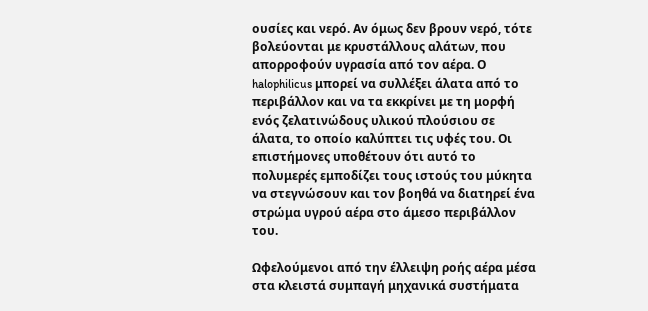ουσίες και νερό. Αν όμως δεν βρουν νερό, τότε βολεύονται με κρυστάλλους αλάτων, που απορροφούν υγρασία από τον αέρα. Ο halophilicus μπορεί να συλλέξει άλατα από το περιβάλλον και να τα εκκρίνει με τη μορφή ενός ζελατινώδους υλικού πλούσιου σε άλατα, το οποίο καλύπτει τις υφές του. Οι επιστήμονες υποθέτουν ότι αυτό το πολυμερές εμποδίζει τους ιστούς του μύκητα να στεγνώσουν και τον βοηθά να διατηρεί ένα στρώμα υγρού αέρα στο άμεσο περιβάλλον του.

Ωφελούμενοι από την έλλειψη ροής αέρα μέσα στα κλειστά συμπαγή μηχανικά συστήματα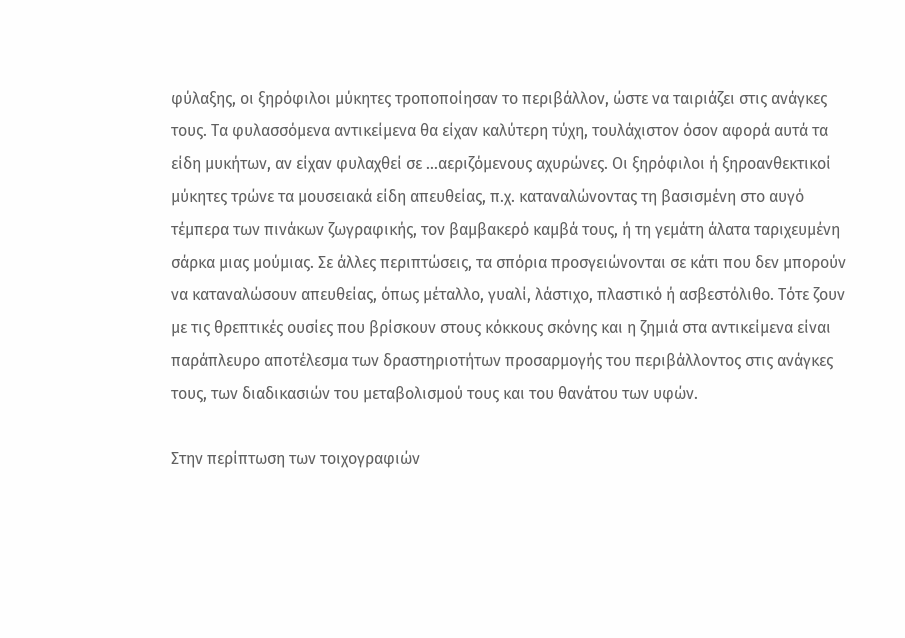φύλαξης, οι ξηρόφιλοι μύκητες τροποποίησαν το περιβάλλον, ώστε να ταιριάζει στις ανάγκες τους. Τα φυλασσόμενα αντικείμενα θα είχαν καλύτερη τύχη, τουλάχιστον όσον αφορά αυτά τα είδη μυκήτων, αν είχαν φυλαχθεί σε ...αεριζόμενους αχυρώνες. Οι ξηρόφιλοι ή ξηροανθεκτικοί μύκητες τρώνε τα μουσειακά είδη απευθείας, π.χ. καταναλώνοντας τη βασισμένη στο αυγό τέμπερα των πινάκων ζωγραφικής, τον βαμβακερό καμβά τους, ή τη γεμάτη άλατα ταριχευμένη σάρκα μιας μούμιας. Σε άλλες περιπτώσεις, τα σπόρια προσγειώνονται σε κάτι που δεν μπορούν να καταναλώσουν απευθείας, όπως μέταλλο, γυαλί, λάστιχο, πλαστικό ή ασβεστόλιθο. Τότε ζουν με τις θρεπτικές ουσίες που βρίσκουν στους κόκκους σκόνης και η ζημιά στα αντικείμενα είναι παράπλευρο αποτέλεσμα των δραστηριοτήτων προσαρμογής του περιβάλλοντος στις ανάγκες τους, των διαδικασιών του μεταβολισμού τους και του θανάτου των υφών.

Στην περίπτωση των τοιχογραφιών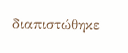διαπιστώθηκε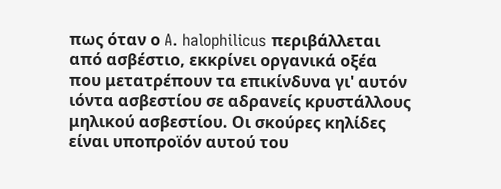πως όταν ο A. halophilicus περιβάλλεται από ασβέστιο, εκκρίνει οργανικά οξέα που μετατρέπουν τα επικίνδυνα γι' αυτόν ιόντα ασβεστίου σε αδρανείς κρυστάλλους μηλικού ασβεστίου. Οι σκούρες κηλίδες είναι υποπροϊόν αυτού του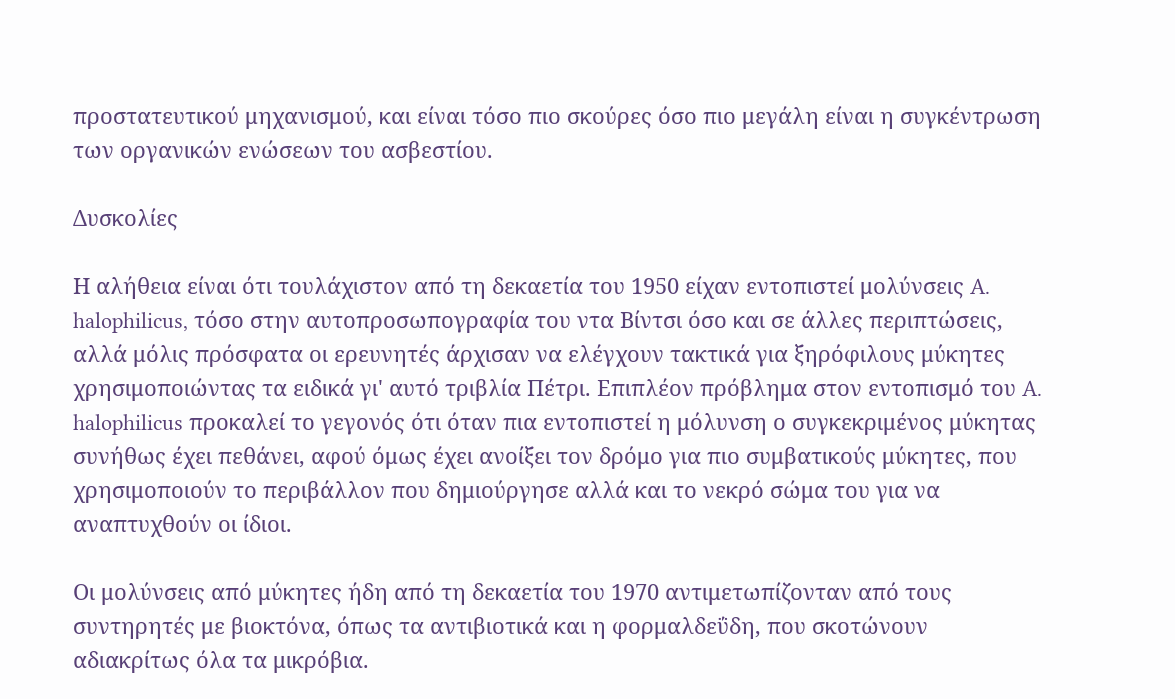προστατευτικού μηχανισμού, και είναι τόσο πιο σκούρες όσο πιο μεγάλη είναι η συγκέντρωση των οργανικών ενώσεων του ασβεστίου.

Δυσκολίες

Η αλήθεια είναι ότι τουλάχιστον από τη δεκαετία του 1950 είχαν εντοπιστεί μολύνσεις A. halophilicus, τόσο στην αυτοπροσωπογραφία του ντα Βίντσι όσο και σε άλλες περιπτώσεις, αλλά μόλις πρόσφατα οι ερευνητές άρχισαν να ελέγχουν τακτικά για ξηρόφιλους μύκητες χρησιμοποιώντας τα ειδικά γι' αυτό τριβλία Πέτρι. Επιπλέον πρόβλημα στον εντοπισμό του A. halophilicus προκαλεί το γεγονός ότι όταν πια εντοπιστεί η μόλυνση ο συγκεκριμένος μύκητας συνήθως έχει πεθάνει, αφού όμως έχει ανοίξει τον δρόμο για πιο συμβατικούς μύκητες, που χρησιμοποιούν το περιβάλλον που δημιούργησε αλλά και το νεκρό σώμα του για να αναπτυχθούν οι ίδιοι.

Οι μολύνσεις από μύκητες ήδη από τη δεκαετία του 1970 αντιμετωπίζονταν από τους συντηρητές με βιοκτόνα, όπως τα αντιβιοτικά και η φορμαλδεΰδη, που σκοτώνουν αδιακρίτως όλα τα μικρόβια.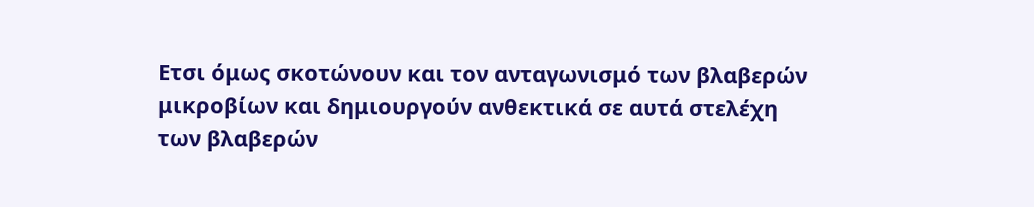Ετσι όμως σκοτώνουν και τον ανταγωνισμό των βλαβερών μικροβίων και δημιουργούν ανθεκτικά σε αυτά στελέχη των βλαβερών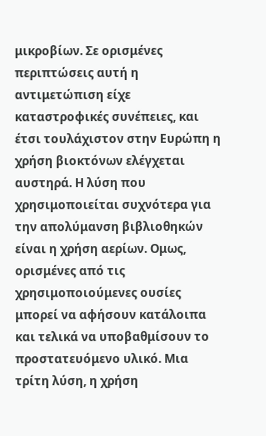μικροβίων. Σε ορισμένες περιπτώσεις αυτή η αντιμετώπιση είχε καταστροφικές συνέπειες, και έτσι τουλάχιστον στην Ευρώπη η χρήση βιοκτόνων ελέγχεται αυστηρά. Η λύση που χρησιμοποιείται συχνότερα για την απολύμανση βιβλιοθηκών είναι η χρήση αερίων. Ομως, ορισμένες από τις χρησιμοποιούμενες ουσίες μπορεί να αφήσουν κατάλοιπα και τελικά να υποβαθμίσουν το προστατευόμενο υλικό. Μια τρίτη λύση, η χρήση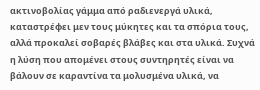ακτινοβολίας γάμμα από ραδιενεργά υλικά, καταστρέφει μεν τους μύκητες και τα σπόρια τους, αλλά προκαλεί σοβαρές βλάβες και στα υλικά. Συχνά η λύση που απομένει στους συντηρητές είναι να βάλουν σε καραντίνα τα μολυσμένα υλικά, να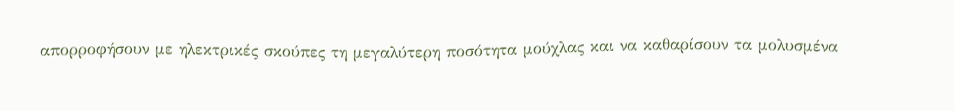απορροφήσουν με ηλεκτρικές σκούπες τη μεγαλύτερη ποσότητα μούχλας και να καθαρίσουν τα μολυσμένα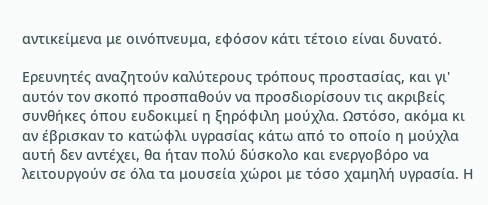αντικείμενα με οινόπνευμα, εφόσον κάτι τέτοιο είναι δυνατό.

Ερευνητές αναζητούν καλύτερους τρόπους προστασίας, και γι' αυτόν τον σκοπό προσπαθούν να προσδιορίσουν τις ακριβείς συνθήκες όπου ευδοκιμεί η ξηρόφιλη μούχλα. Ωστόσο, ακόμα κι αν έβρισκαν το κατώφλι υγρασίας κάτω από το οποίο η μούχλα αυτή δεν αντέχει, θα ήταν πολύ δύσκολο και ενεργοβόρο να λειτουργούν σε όλα τα μουσεία χώροι με τόσο χαμηλή υγρασία. Η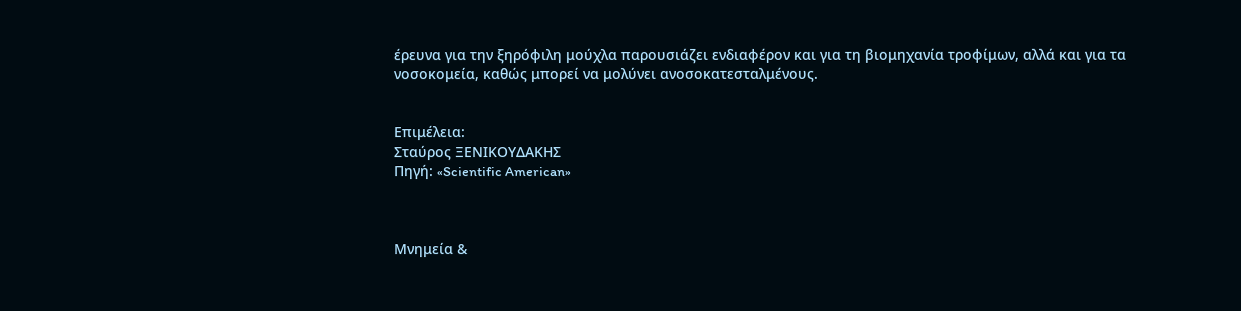έρευνα για την ξηρόφιλη μούχλα παρουσιάζει ενδιαφέρον και για τη βιομηχανία τροφίμων, αλλά και για τα νοσοκομεία, καθώς μπορεί να μολύνει ανοσοκατεσταλμένους.


Επιμέλεια:
Σταύρος ΞΕΝΙΚΟΥΔΑΚΗΣ
Πηγή: «Scientific American»



Μνημεία &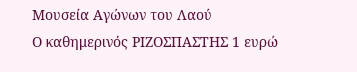Μουσεία Αγώνων του Λαού
Ο καθημερινός ΡΙΖΟΣΠΑΣΤΗΣ 1 ευρώ